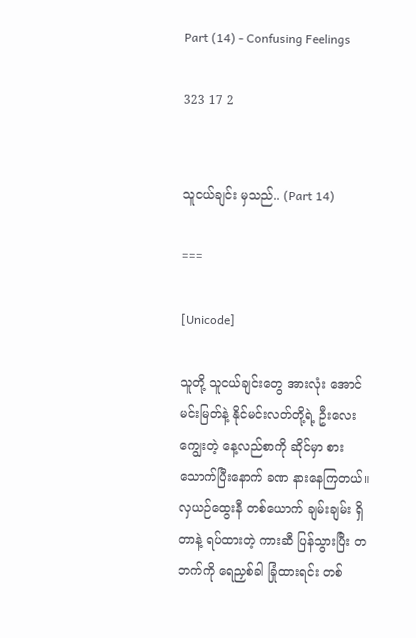Part (14) - Confusing Feelings

323 17 2


သူငယ်ချင်း မှသည်.. (Part 14)

===

[Unicode]

သူတို့ သူငယ်ချင်းတွေ အားလုံး အောင်မင်းမြတ်နဲ့ နိုင်မင်းလတ်တို့ရဲ့ ဦးလေးကျွေးတဲ့ နေ့လည်စာကို ဆိုင်မှာ စားသောက်ပြီးနောက် ခဏ နားနေကြတယ်။ လှယဉ်ထွေးနီ တစ်ယောက် ချမ်းချမ်း ရှိတာနဲ့ ရပ်ထားတဲ့ ကားဆီ ပြန်သွားပြီး တဘက်ကို ရေညှစ်ခါ ခြုံထားရင်း တစ်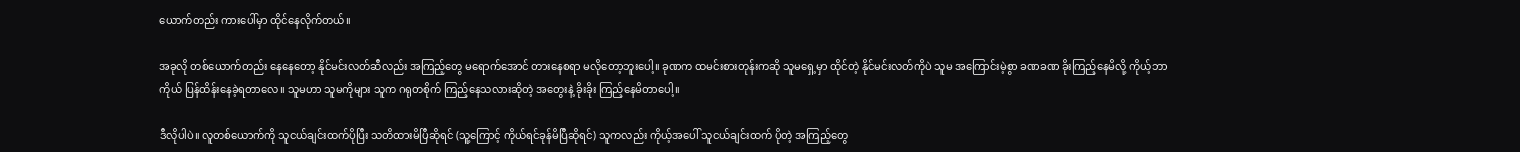ယောက်တည်း ကားပေါ်မှာ ထိုင်နေလိုက်တယ်။

အခုလို တစ်ယောက်တည်း နေနေတော့ နိုင်မင်းလတ်ဆီလည်း အကြည့်တွေ မရောက်အောင် တားနေစရာ မလိုတော့ဘူးပေါ့။ ခုဏက ထမင်းစားတုန်းကဆို သူမရှေ့မှာ ထိုင်တဲ့ နိုင်မင်းလတ်ကိုပဲ သူမ အကြောင်းမဲ့စွာ ခဏခဏ ခိုးကြည့်နေမိလို့ ကိုယ့်ဘာကိုယ် ပြန်ထိန်းနေခဲ့ရတာလေ။ သူမဟာ သူမကိုများ သူက ဂရုတစိုက် ကြည့်နေသလားဆိုတဲ့ အတွေးနဲ့ ခိုးခိုး ကြည့်နေမိတာပေါ့။

ဒီလိုပါပဲ။ လူတစ်ယောက်ကို သူငယ်ချင်းထက်ပိုပြီး သတိထားမိပြီဆိုရင် (သူ့ကြောင့် ကိုယ်ရင်ခုန်မိပြီဆိုရင်) သူကလည်း ကိုယ့်အပေါ် သူငယ်ချင်းထက် ပိုတဲ့ အကြည့်တွေ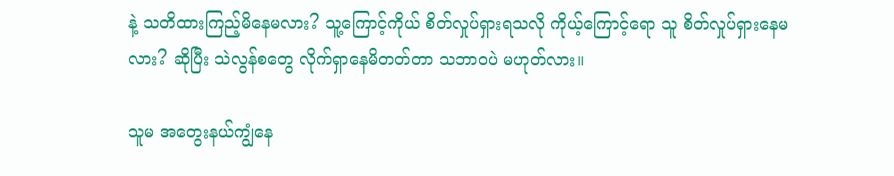နဲ့ သတိထားကြည့်မိနေမလား? သူ့ကြောင့်ကိုယ် စိတ်လှုပ်ရှားရသလို ကိုယ့်ကြောင့်ရော သူ စိတ်လှုပ်ရှားနေမလား? ဆိုပြီး သဲလွန်စတွေ လိုက်ရှာနေမိတတ်တာ သဘာဝပဲ မဟုတ်လား။

သူမ အတွေးနယ်ကျွံနေ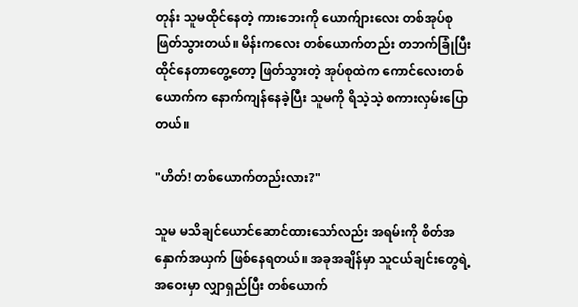တုန်း သူမထိုင်နေတဲ့ ကားဘေးကို ယောက်ျားလေး တစ်အုပ်စု ဖြတ်သွားတယ်။ မိန်းကလေး တစ်ယောက်တည်း တဘက်ခြုံပြီး ထိုင်နေတာတွေ့တော့ ဖြတ်သွားတဲ့ အုပ်စုထဲက ကောင်လေးတစ်ယောက်က နောက်ကျန်နေခဲ့ပြီး သူမကို ရိသဲ့သဲ့ စကားလှမ်းပြောတယ်။

"ဟိတ်! တစ်ယောက်တည်းလား?"

သူမ မသိချင်ယောင်ဆောင်ထားသော်လည်း အရမ်းကို စိတ်အနှောက်အယှက် ဖြစ်နေရတယ်။ အခုအချိန်မှာ သူငယ်ချင်းတွေရဲ့ အဝေးမှာ လျှာရှည်ပြီး တစ်ယောက်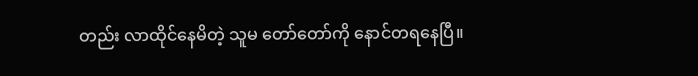တည်း လာထိုင်နေမိတဲ့ သူမ တော်တော်ကို နောင်တရနေပြီ။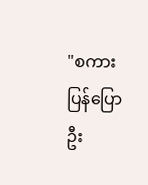"စကားပြန်ပြောဦး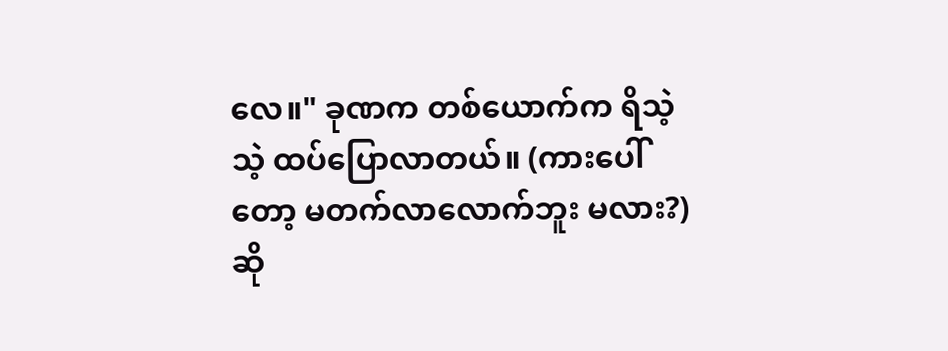လေ။" ခုဏက တစ်ယောက်က ရိသဲ့သဲ့ ထပ်ပြောလာတယ်။ (ကားပေါ်တော့ မတက်လာလောက်ဘူး မလား?) ဆို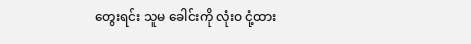တွေးရင်း သူမ ခေါင်းကို လုံးဝ ငုံ့ထား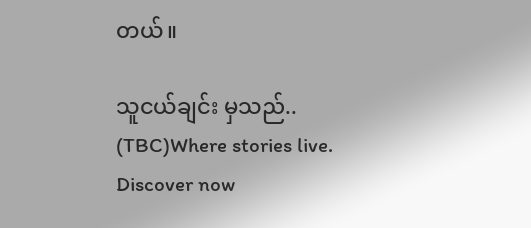တယ်။

သူငယ်ချင်း မှသည်.. (TBC)Where stories live. Discover now